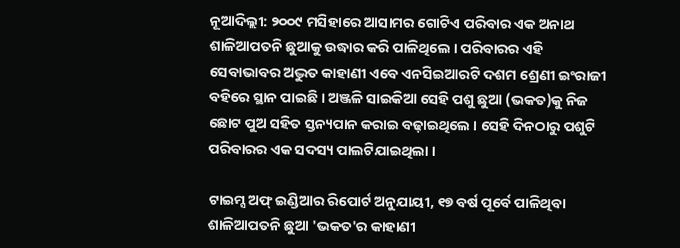ନୂଆଦିଲ୍ଲୀ: ୨୦୦୯ ମସିହାରେ ଆସାମର ଗୋଟିଏ ପରିବାର ଏକ ଅନାଥ ଶାଳିଆପତନି ଛୁଆକୁ ଉଦ୍ଧାର କରି ପାଳିଥିଲେ । ପରିବାରର ଏହି ସେବାଭାବର ଅଦ୍ଭୁତ କାହାଣୀ ଏବେ ଏନସିଇଆରଟି ଦଶମ ଶ୍ରେଣୀ ଇଂରାଜୀ ବହିରେ ସ୍ଥାନ ପାଇଛି । ଅଞ୍ଜଳି ସାଇକିଆ ସେହି ପଶୁ ଛୁଆ (ଭକତ)କୁ ନିଜ ଛୋଟ ପୁଅ ସହିତ ସ୍ତନ୍ୟପାନ କରାଇ ବଢ଼ାଇଥିଲେ । ସେହି ଦିନଠାରୁ ପଶୁଟି ପରିବାରର ଏକ ସଦସ୍ୟ ପାଲଟିଯାଇଥିଲା ।

ଟାଇମ୍ସ ଅଫ୍ ଇଣ୍ଡିଆର ରିପୋର୍ଟ ଅନୁଯାୟୀ, ୧୭ ବର୍ଷ ପୂର୍ବେ ପାଳିଥିବା ଶାଳିଆପତନି ଛୁଆ 'ଭକତ'ର କାହାଣୀ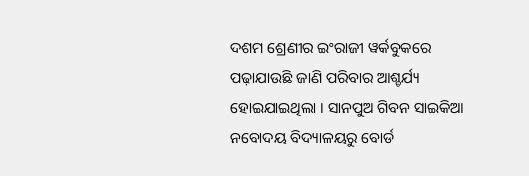ଦଶମ ଶ୍ରେଣୀର ଇଂରାଜୀ ୱର୍କବୁକରେ ପଢ଼ାଯାଉଛି ଜାଣି ପରିବାର ଆଶ୍ଚର୍ଯ୍ୟ ହୋଇଯାଇଥିଲା । ସାନପୁଅ ଗିବନ ସାଇକିଆ ନବୋଦୟ ବିଦ୍ୟାଳୟରୁ ବୋର୍ଡ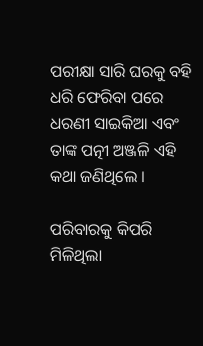ପରୀକ୍ଷା ସାରି ଘରକୁ ବହି ଧରି ଫେରିବା ପରେ ଧରଣୀ ସାଇକିଆ ଏବଂ ତାଙ୍କ ପତ୍ନୀ ଅଞ୍ଜଳି ଏହି କଥା ଜଣିଥିଲେ ।

ପରିବାରକୁ କିପରି ମିଳିଥିଲା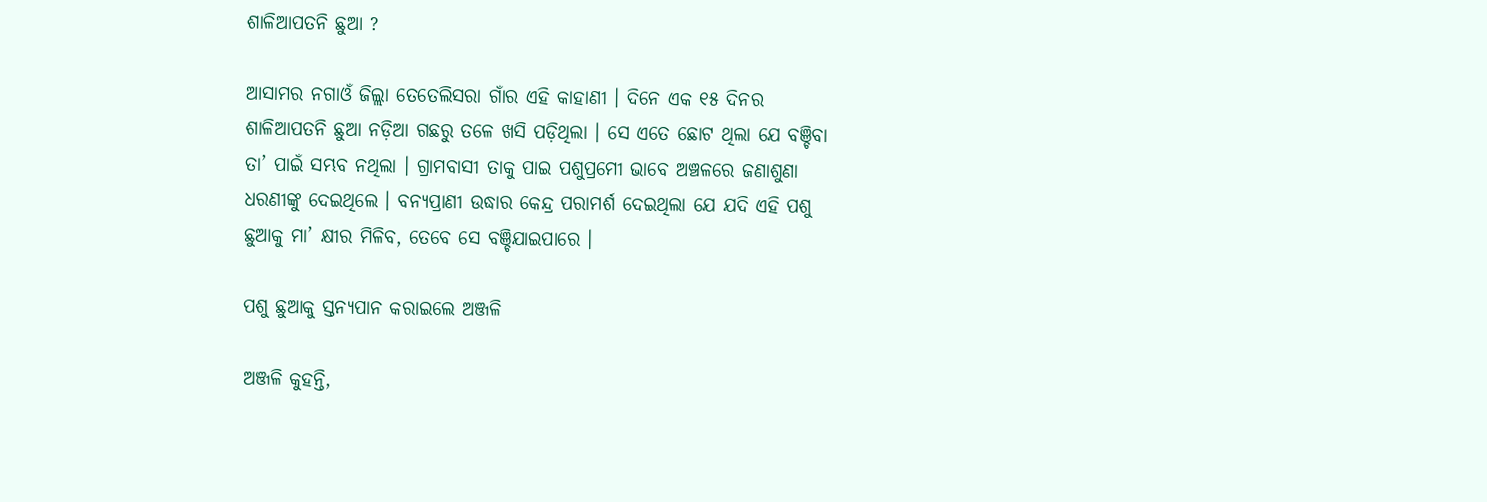ଶାଳିଆପତନି ଛୁଆ ?

ଆସାମର ନଗାଓଁ ଜିଲ୍ଲା ତେତେଲିସରା ଗାଁର ଏହି କାହାଣୀ । ଦିନେ ଏକ ୧୫ ଦିନର ଶାଳିଆପତନି ଛୁଆ ନଡ଼ିଆ ଗଛରୁ ତଳେ ଖସି ପଡ଼ିଥିଲା । ସେ ଏତେ ଛୋଟ ଥିଲା ଯେ ବଞ୍ଚିବା ତା’ ପାଇଁ ସମ୍ଭବ ନଥିଲା । ଗ୍ରାମବାସୀ ତାକୁ ପାଇ ପଶୁପ୍ରମେୀ ଭାବେ ଅଞ୍ଚଳରେ ଜଣାଶୁଣା ଧରଣୀଙ୍କୁ ଦେଇଥିଲେ । ବନ୍ୟପ୍ରାଣୀ ଉଦ୍ଧାର କେନ୍ଦ୍ର ପରାମର୍ଶ ଦେଇଥିଲା ଯେ ଯଦି ଏହି ପଶୁ ଛୁଆକୁ ମା’ କ୍ଷୀର ମିଳିବ, ତେବେ ସେ ବଞ୍ଚିଯାଇପାରେ ।

ପଶୁ ଛୁଆକୁ ସ୍ତନ୍ୟପାନ କରାଇଲେ ଅଞ୍ଜଳି

ଅଞ୍ଜଳି କୁହନ୍ତି,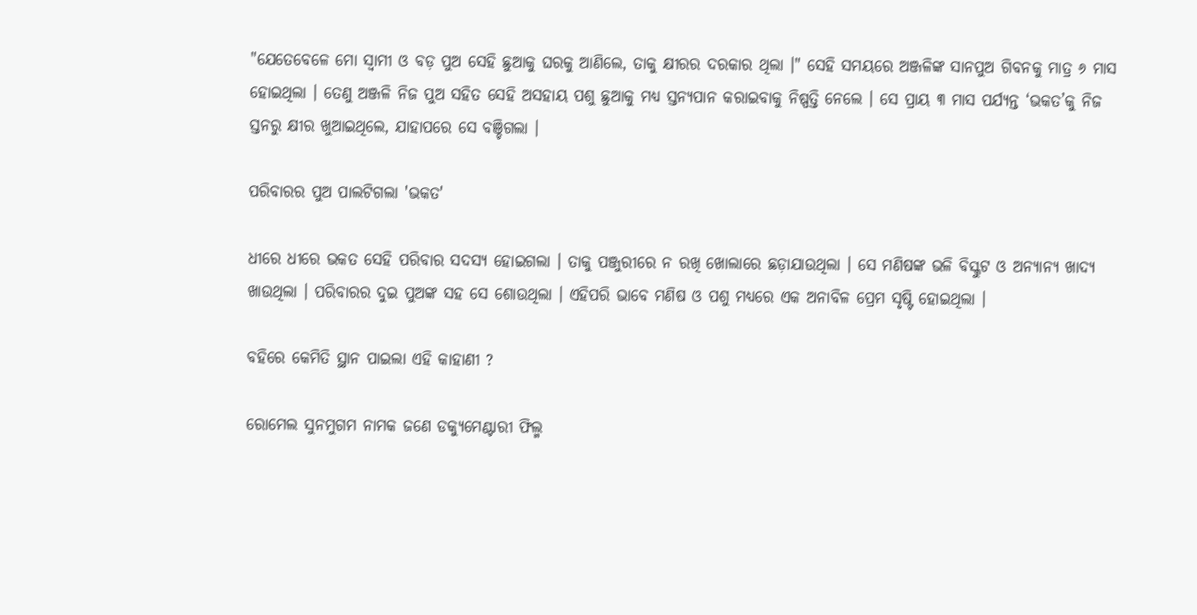"ଯେତେବେଳେ ମୋ ସ୍ୱାମୀ ଓ ବଡ଼ ପୁଅ ସେହି ଛୁଆକୁ ଘରକୁ ଆଣିଲେ, ତାକୁ କ୍ଷୀରର ଦରକାର ଥିଲା ।" ସେହି ସମୟରେ ଅଞ୍ଜଳିଙ୍କ ସାନପୁଅ ଗିବନକୁ ମାତ୍ର ୬ ମାସ ହୋଇଥିଲା । ତେଣୁ ଅଞ୍ଜଳି ନିଜ ପୁଅ ସହିତ ସେହି ଅସହାୟ ପଶୁ ଛୁଆକୁ ମଧ୍ୟ ସ୍ତନ୍ୟପାନ କରାଇବାକୁ ନିଷ୍ପତ୍ତି ନେଲେ । ସେ ପ୍ରାୟ ୩ ମାସ ପର୍ଯ୍ୟନ୍ତ ‘ଭକତ’କୁ ନିଜ ସ୍ତନରୁ କ୍ଷୀର ଖୁଆଇଥିଲେ, ଯାହାପରେ ସେ ବଞ୍ଚିଗଲା ।

ପରିବାରର ପୁଅ ପାଲଟିଗଲା 'ଭକତ'

ଧୀରେ ଧୀରେ ଭକତ ସେହି ପରିବାର ସଦସ୍ୟ ହୋଇଗଲା । ତାକୁ ପଞ୍ଜୁରୀରେ ନ ରଖି ଖୋଲାରେ ଛଡ଼ାଯାଉଥିଲା । ସେ ମଣିଷଙ୍କ ଭଳି ବିସ୍କୁଟ ଓ ଅନ୍ୟାନ୍ୟ ଖାଦ୍ୟ ଖାଉଥିଲା । ପରିବାରର ଦୁଇ ପୁଅଙ୍କ ସହ ସେ ଶୋଉଥିଲା । ଏହିପରି ଭାବେ ମଣିଷ ଓ ପଶୁ ମଧ୍ୟରେ ଏକ ଅନାବିଳ ପ୍ରେମ ସୃଷ୍ଟି ହୋଇଥିଲା ।

ବହିରେ କେମିତି ସ୍ଥାନ ପାଇଲା ଏହି କାହାଣୀ ?

ରୋମେଲ ସୁନମୁଗମ ନାମକ ଜଣେ ଡକ୍ୟୁମେଣ୍ଟାରୀ ଫିଲ୍ମ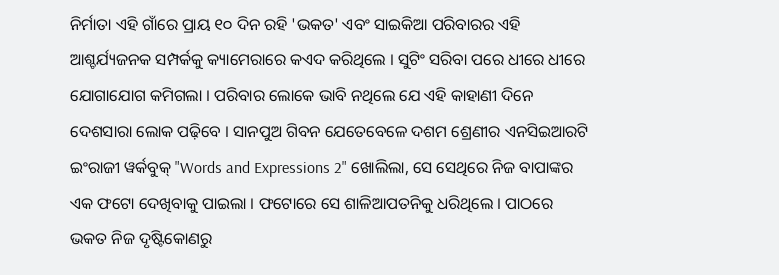ନିର୍ମାତା ଏହି ଗାଁରେ ପ୍ରାୟ ୧୦ ଦିନ ରହି 'ଭକତ' ଏବଂ ସାଇକିଆ ପରିବାରର ଏହି ଆଶ୍ଚର୍ଯ୍ୟଜନକ ସମ୍ପର୍କକୁ କ୍ୟାମେରାରେ କଏଦ କରିଥିଲେ । ସୁଟିଂ ସରିବା ପରେ ଧୀରେ ଧୀରେ ଯୋଗାଯୋଗ କମିଗଲା । ପରିବାର ଲୋକେ ଭାବି ନଥିଲେ ଯେ ଏହି କାହାଣୀ ଦିନେ ଦେଶସାରା ଲୋକ ପଢ଼ିବେ । ସାନପୁଅ ଗିବନ ଯେତେବେଳେ ଦଶମ ଶ୍ରେଣୀର ଏନସିଇଆରଟି ଇଂରାଜୀ ୱର୍କବୁକ୍ "Words and Expressions 2" ଖୋଲିଲା, ସେ ସେଥିରେ ନିଜ ବାପାଙ୍କର ଏକ ଫଟୋ ଦେଖିବାକୁ ପାଇଲା । ଫଟୋରେ ସେ ଶାଳିଆପତନିକୁ ଧରିଥିଲେ । ପାଠରେ ଭକତ ନିଜ ଦୃଷ୍ଟିକୋଣରୁ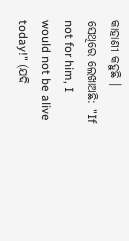କାହାଣୀ କହୁଛି । ସେଥିରେ ଲେଖାଅଛି: "If not for him, I would not be alive today!" (ଯଦି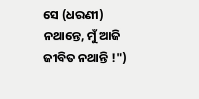ସେ (ଧରଣୀ) ନଥାନ୍ତେ, ମୁଁ ଆଜି ଜୀବିତ ନଥାନ୍ତି !")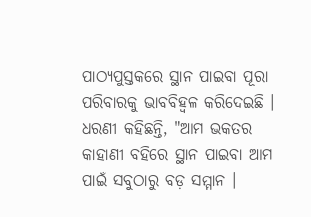ପାଠ୍ୟପୁସ୍ତକରେ ସ୍ଥାନ ପାଇବା ପୂରା ପରିବାରକୁ ଭାବବିହ୍ୱଳ କରିଦେଇଛି । ଧରଣୀ କହିଛନ୍ତି, "ଆମ ଭକତର କାହାଣୀ ବହିରେ ସ୍ଥାନ ପାଇବା ଆମ ପାଇଁ ସବୁଠାରୁ ବଡ଼ ସମ୍ମାନ ।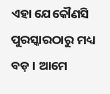ଏହା ଯେକୌଣସି ପୁରସ୍କାରଠାରୁ ମଧ୍ୟ ବଡ଼ । ଆମେ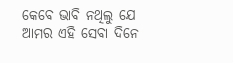କେବେ ଭାବି ନଥିଲୁ ଯେ ଆମର ଏହି ସେବା ଦିନେ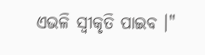ଏଭଳି ସ୍ୱୀକୃତି ପାଇବ ।"